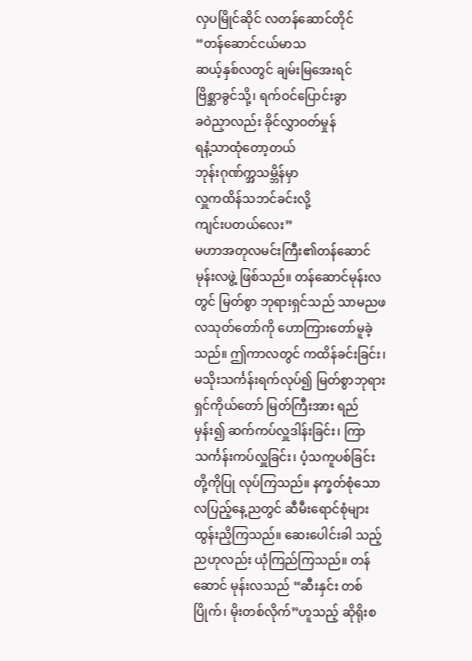လှပမြိုင်ဆိုင် လတန်ဆောင်တိုင်
“တန်ဆောင်ငယ်မာသ
ဆယ့်နှစ်လတွင် ချမ်းမြအေးရင်
ဗြိစ္ဆာခွင်သို့၊ ရက်ဝင်ပြောင်းခွာ
ခဝဲညှာလည်း ခိုင်လွှာဝတ်မှုန်
ရနံ့သာထုံတော့တယ်
ဘုန်းဂုဏ်က္အသမ္ဘိန်မှာ
လှူကထိန်သဘင်ခင်းလို့
ကျင်းပတယ်လေး”
မဟာအတုလမင်းကြီး၏တန်ဆောင်မုန်းလဖွဲ့ ဖြစ်သည်။ တန်ဆောင်မုန်းလတွင် မြတ်စွာ ဘုရားရှင်သည် သာမညဖလသုတ်တော်ကို ဟောကြားတော်မူခဲ့သည်။ ဤကာလတွင် ကထိန်ခင်းခြင်း၊ မသိုးသင်္ကန်းရက်လုပ်၍ မြတ်စွာဘုရားရှင်ကိုယ်တော် မြတ်ကြီးအား ရည်မှန်း၍ ဆက်ကပ်လှူဒါန်းခြင်း၊ ကြာသင်္ကန်းကပ်လှူခြင်း၊ ပံ့သကူပစ်ခြင်းတို့ကိုပြု လုပ်ကြသည်။ နက္ခတ်စုံသော လပြည့်နေ့ညတွင် ဆီမီးရောင်စုံများထွန်းညှိကြသည်။ ဆေးပေါင်းခါ သည့်ညဟုလည်း ယုံကြည်ကြသည်။ တန်ဆောင် မုန်းလသည် “ဆီးနှင်း တစ်ပြိုက်၊ မိုးတစ်လိုက်”ဟူသည့် ဆိုရိုးစ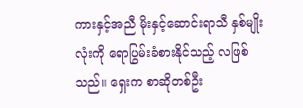ကားနှင့်အညီ မိုးနှင့်ဆောင်းရာသီ နှစ်မျိုးလုံးကို ရောပြွမ်းခံစားနိုင်သည့် လဖြစ်သည်။ ရှေးက စာဆိုတစ်ဦး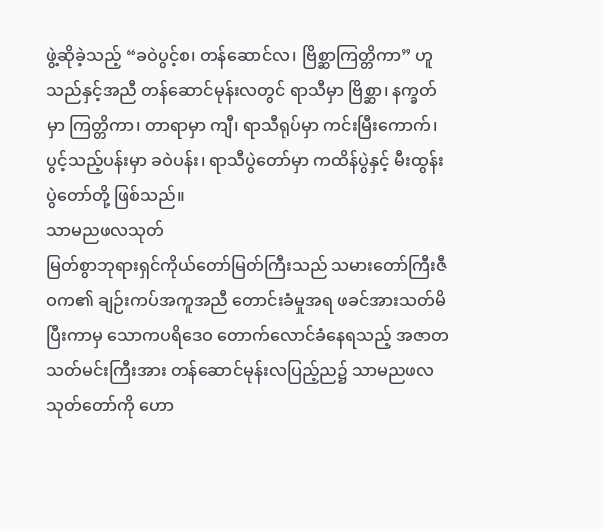ဖွဲ့ဆိုခဲ့သည့် “ခဝဲပွင့်စ၊ တန်ဆောင်လ၊ ဗြိစ္ဆာကြတ္တိကာ” ဟူသည်နှင့်အညီ တန်ဆောင်မုန်းလတွင် ရာသီမှာ ဗြိစ္ဆာ၊ နက္ခတ်မှာ ကြတ္တိကာ၊ တာရာမှာ ကျီ၊ ရာသီရုပ်မှာ ကင်းမြီးကောက်၊ ပွင့်သည့်ပန်းမှာ ခဝဲပန်း၊ ရာသီပွဲတော်မှာ ကထိန်ပွဲနှင့် မီးထွန်းပွဲတော်တို့ ဖြစ်သည်။
သာမညဖလသုတ်
မြတ်စွာဘုရားရှင်ကိုယ်တော်မြတ်ကြီးသည် သမားတော်ကြီးဇီဝက၏ ချဉ်းကပ်အကူအညီ တောင်းခံမှုအရ ဖခင်အားသတ်မိပြီးကာမှ သောကပရိဒေဝ တောက်လောင်ခံနေရသည့် အဇာတသတ်မင်းကြီးအား တန်ဆောင်မုန်းလပြည့်ည၌ သာမညဖလသုတ်တော်ကို ဟော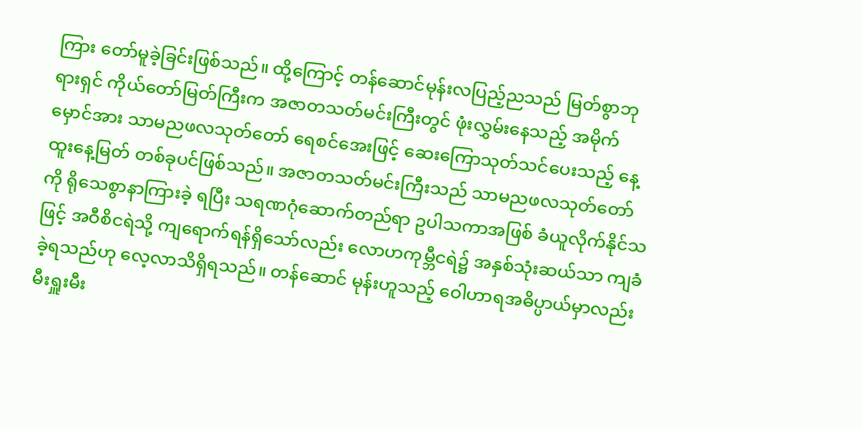ကြား တော်မူခဲ့ခြင်းဖြစ်သည်။ ထို့ကြောင့် တန်ဆောင်မုန်းလပြည့်ညသည် မြတ်စွာဘုရားရှင် ကိုယ်တော်မြတ်ကြီးက အဇာတသတ်မင်းကြီးတွင် ဖုံးလွှမ်းနေသည့် အမိုက်မှောင်အား သာမညဖလသုတ်တော် ရေစင်အေးဖြင့် ဆေးကြောသုတ်သင်ပေးသည့် နေ့ထူးနေ့မြတ် တစ်ခုပင်ဖြစ်သည်။ အဇာတသတ်မင်းကြီးသည် သာမညဖလသုတ်တော်ကို ရိုသေစွာနာကြားခဲ့ ရပြီး သရဏဂုံဆောက်တည်ရာ ဥပါသကာအဖြစ် ခံယူလိုက်နိုင်သဖြင့် အဝီစိငရဲသို့ ကျရောက်ရန်ရှိသော်လည်း လောဟကုမ္ဘီငရဲ၌ အနှစ်သုံးဆယ်သာ ကျခံခဲ့ရသည်ဟု လေ့လာသိရှိရသည်။ တန်ဆောင် မုန်းဟူသည့် ဝေါဟာရအဓိပ္ပာယ်မှာလည်း မီးရှူးမီး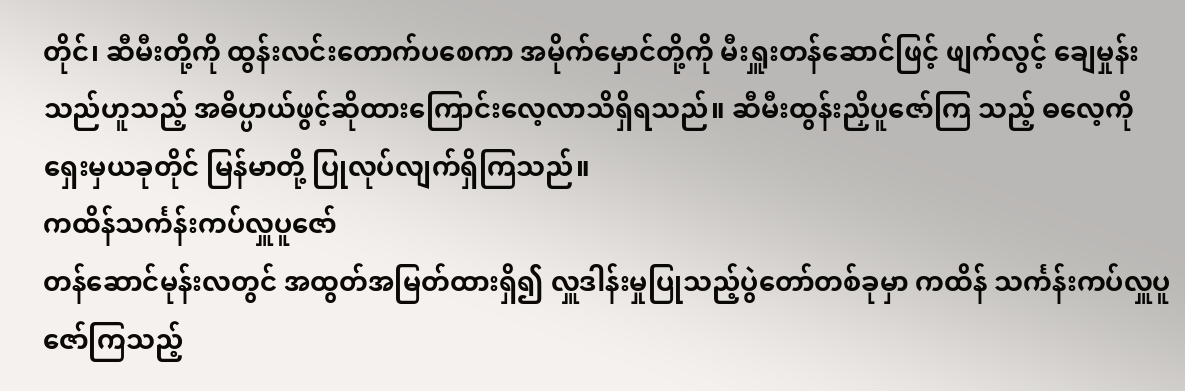တိုင်၊ ဆီမီးတို့ကို ထွန်းလင်းတောက်ပစေကာ အမိုက်မှောင်တို့ကို မီးရှူးတန်ဆောင်ဖြင့် ဖျက်လွင့် ချေမှုန်းသည်ဟူသည့် အဓိပ္ပာယ်ဖွင့်ဆိုထားကြောင်းလေ့လာသိရှိရသည်။ ဆီမီးထွန်းညှိပူဇော်ကြ သည့် ဓလေ့ကို ရှေးမှယခုတိုင် မြန်မာတို့ ပြုလုပ်လျက်ရှိကြသည်။
ကထိန်သင်္ကန်းကပ်လှူပူဇော်
တန်ဆောင်မုန်းလတွင် အထွတ်အမြတ်ထားရှိ၍ လှူဒါန်းမှုပြုသည့်ပွဲတော်တစ်ခုမှာ ကထိန် သင်္ကန်းကပ်လှူပူဇော်ကြသည့်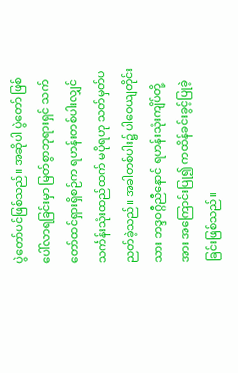ပွဲတော်ပင်ဖြစ်သည်။ အဆိုပါ ပွဲတော် ဖြစ်ပေါ်လာရခြင်းမှာ မြတ်စွာဘုရားရှင် သက်တော်ထင်ရှားရှိစဉ်က ရဟန်းတစ်ပါးလျှင် သင်္ကန်းသုံးထည်ထက် မပိုရဟု သတ်မှတ်ပညတ်ခဲ့သည်။ အခါတစ်ပါး၌ ပါဝေယျတိုင်းသား ဘဒ္ဒဝဂ္ဂီညီနောင် ရဟန်းသုံးကျိပ်တို့ အား အကြောင်းပြု၍ ကထိန်ခင်းခွင့်ပြုခဲ့ခြင်းဖြစ်သည်။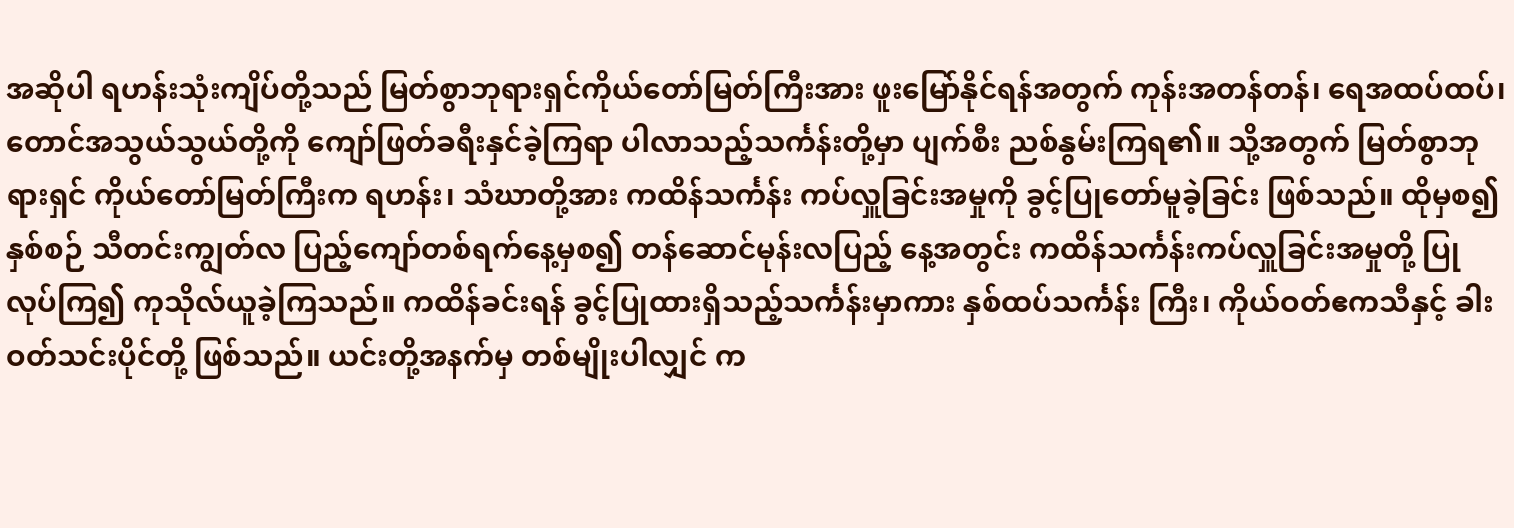အဆိုပါ ရဟန်းသုံးကျိပ်တို့သည် မြတ်စွာဘုရားရှင်ကိုယ်တော်မြတ်ကြီးအား ဖူးမြော်နိုင်ရန်အတွက် ကုန်းအတန်တန်၊ ရေအထပ်ထပ်၊ တောင်အသွယ်သွယ်တို့ကို ကျော်ဖြတ်ခရီးနှင်ခဲ့ကြရာ ပါလာသည့်သင်္ကန်းတို့မှာ ပျက်စီး ညစ်နွမ်းကြရ၏။ သို့အတွက် မြတ်စွာဘုရားရှင် ကိုယ်တော်မြတ်ကြီးက ရဟန်း၊ သံဃာတို့အား ကထိန်သင်္ကန်း ကပ်လှူခြင်းအမှုကို ခွင့်ပြုတော်မူခဲ့ခြင်း ဖြစ်သည်။ ထိုမှစ၍ နှစ်စဉ် သီတင်းကျွတ်လ ပြည့်ကျော်တစ်ရက်နေ့မှစ၍ တန်ဆောင်မုန်းလပြည့် နေ့အတွင်း ကထိန်သင်္ကန်းကပ်လှူခြင်းအမှုတို့ ပြုလုပ်ကြ၍ ကုသိုလ်ယူခဲ့ကြသည်။ ကထိန်ခင်းရန် ခွင့်ပြုထားရှိသည့်သင်္ကန်းမှာကား နှစ်ထပ်သင်္ကန်း ကြီး၊ ကိုယ်ဝတ်ဧကသီနှင့် ခါးဝတ်သင်းပိုင်တို့ ဖြစ်သည်။ ယင်းတို့အနက်မှ တစ်မျိုးပါလျှင် က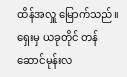ထိန်အလှူ မြောက်သည်။ ရှေးမှ ယခုတိုင် တန်ဆောင်မုန်းလ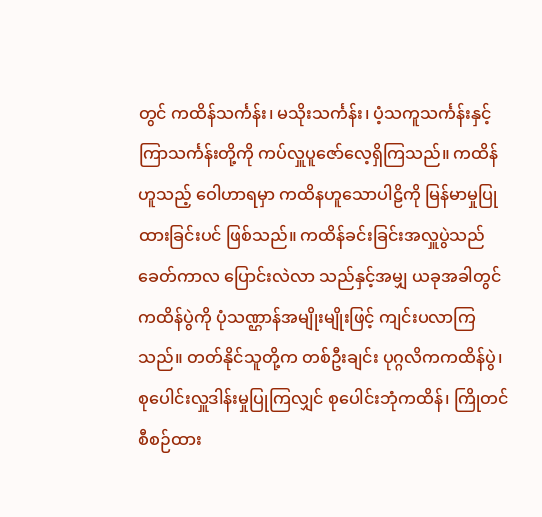တွင် ကထိန်သင်္ကန်း၊ မသိုးသင်္ကန်း၊ ပံ့သကူသင်္ကန်းနှင့်ကြာသင်္ကန်းတို့ကို ကပ်လှူပူဇော်လေ့ရှိကြသည်။ ကထိန်ဟူသည့် ဝေါဟာရမှာ ကထိနဟူသောပါဠိကို မြန်မာမှုပြုထားခြင်းပင် ဖြစ်သည်။ ကထိန်ခင်းခြင်းအလှူပွဲသည် ခေတ်ကာလ ပြောင်းလဲလာ သည်နှင့်အမျှ ယခုအခါတွင် ကထိန်ပွဲကို ပုံသဏ္ဌာန်အမျိုးမျိုးဖြင့် ကျင်းပလာကြသည်။ တတ်နိုင်သူတို့က တစ်ဦးချင်း ပုဂ္ဂလိကကထိန်ပွဲ၊ စုပေါင်းလှူဒါန်းမှုပြုကြလျှင် စုပေါင်းဘုံကထိန်၊ ကြိုတင်စီစဉ်ထား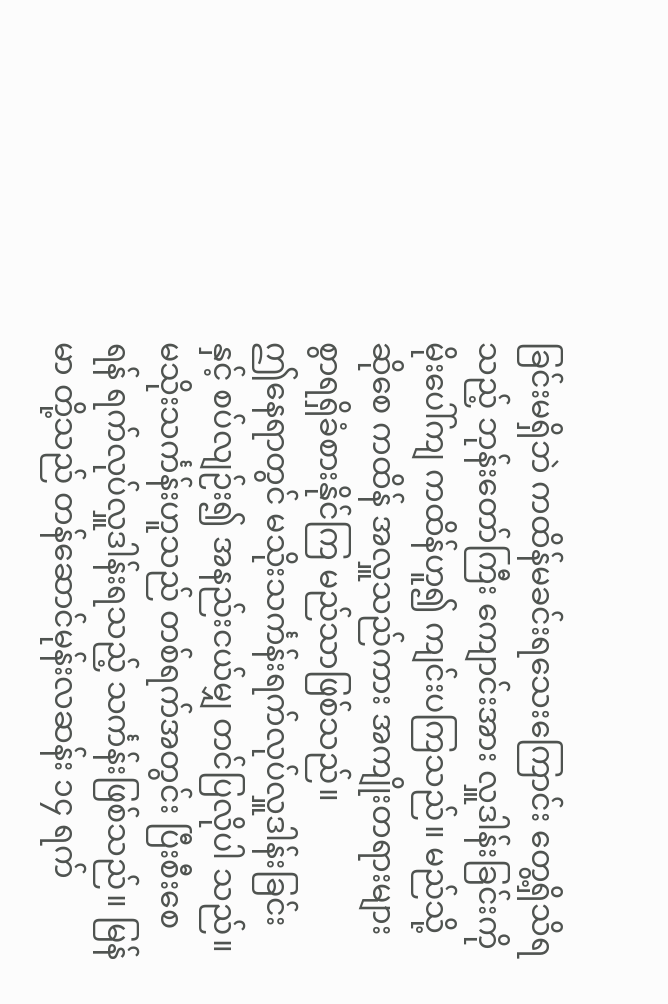ခြင်းမရှိဘဲ ကထိန်မခင်းရသေးကြောင်း တွေ့ရှိသိရသည့် ဘုန်းတော်ကြီး ကျောင်းအား လှူဒါန်းခြင်းကို မိုးပေါ်ကျ ကထိန်ဟူ၍ ကျင်းပကြသည်။ မည်သို့ဆိုစေ ကထိန် အလှူသည်ကား အကျိုးတရားများစွာရရှိခံစားနိုင်ကြ မည်သာဖြစ်သည်။
ဤနေရာတွင် မသိုးသင်္ကန်းရက်လုပ်လှူဒါန်းခြင်းနှင့် စပ်လျဉ်း၍ အနည်းငယ်မျှ တင်ပြလိုပါ သည်။ မသိုးသင်္ကန်းဟူသည် တစ်ရက်အတွင်း ပြီးစီးစေရန် ရက်လုပ်လှူဒါန်းရသည့် သင်္ကန်းဖြစ်သည်။ မြန်မာ တို့သည် တန်ဆောင်မုန်းလဆန်း ၁၄ ရက်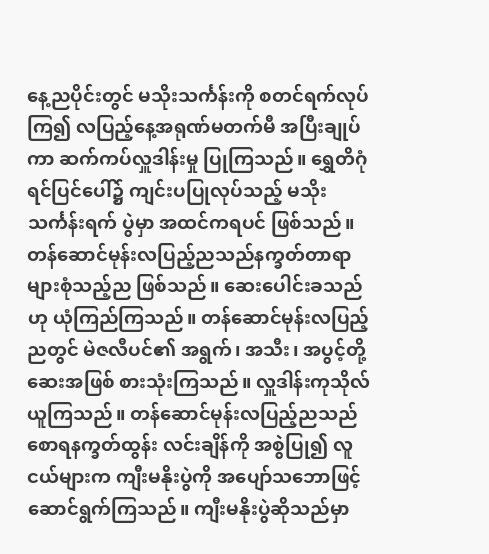နေ့ညပိုင်းတွင် မသိုးသင်္ကန်းကို စတင်ရက်လုပ်ကြ၍ လပြည့်နေ့အရုဏ်မတက်မီ အပြီးချုပ်ကာ ဆက်ကပ်လှူဒါန်းမှု ပြုကြသည်။ ရွှေတိဂုံရင်ပြင်ပေါ်၌ ကျင်းပပြုလုပ်သည့် မသိုးသင်္ကန်းရက် ပွဲမှာ အထင်ကရပင် ဖြစ်သည်။ တန်ဆောင်မုန်းလပြည့်ညသည်နက္ခတ်တာရာ များစုံသည့်ည ဖြစ်သည်။ ဆေးပေါင်းခသည်ဟု ယုံကြည်ကြသည်။ တန်ဆောင်မုန်းလပြည့်ညတွင် မဲဇလီပင်၏ အရွက်၊ အသီး၊ အပွင့်တို့ ဆေးအဖြစ် စားသုံးကြသည်။ လှူဒါန်းကုသိုလ်ယူကြသည်။ တန်ဆောင်မုန်းလပြည့်ညသည် စောရနက္ခတ်ထွန်း လင်းချိန်ကို အစွဲပြု၍ လူငယ်များက ကျီးမနိုးပွဲကို အပျော်သဘောဖြင့် ဆောင်ရွက်ကြသည်။ ကျီးမနိုးပွဲဆိုသည်မှာ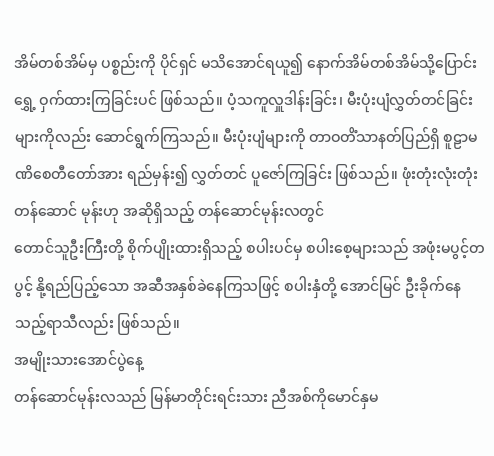အိမ်တစ်အိမ်မှ ပစ္စည်းကို ပိုင်ရှင် မသိအောင်ရယူ၍ နောက်အိမ်တစ်အိမ်သို့ပြောင်းရွှေ့ ဝှက်ထားကြခြင်းပင် ဖြစ်သည်။ ပံ့သကူလှူဒါန်းခြင်း၊ မီးပုံးပျံလွှတ်တင်ခြင်းများကိုလည်း ဆောင်ရွက်ကြသည်။ မီးပုံးပျံများကို တာဝတိံသာနတ်ပြည်ရှိ စူဠာမဏိစေတီတော်အား ရည်မှန်း၍ လွှတ်တင် ပူဇော်ကြခြင်း ဖြစ်သည်။ ဖုံးတုံးလုံးတုံး တန်ဆောင် မုန်းဟု အဆိုရှိသည့် တန်ဆောင်မုန်းလတွင်
တောင်သူဦးကြီးတို့ စိုက်ပျိုးထားရှိသည့် စပါးပင်မှ စပါးစေ့များသည် အဖုံးမပွင့်တပွင့် နို့ရည်ပြည့်သော အဆီအနှစ်ခဲနေကြသဖြင့် စပါးနှံတို့ အောင်မြင် ဦးခိုက်နေသည့်ရာသီလည်း ဖြစ်သည်။
အမျိုးသားအောင်ပွဲနေ့
တန်ဆောင်မုန်းလသည် မြန်မာတိုင်းရင်းသား ညီအစ်ကိုမောင်နှမ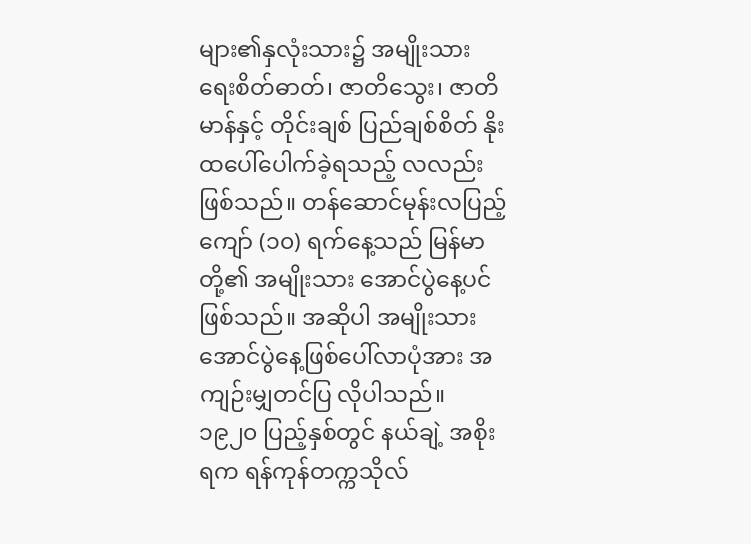များ၏နှလုံးသား၌ အမျိုးသား ရေးစိတ်ဓာတ်၊ ဇာတိသွေး၊ ဇာတိမာန်နှင့် တိုင်းချစ် ပြည်ချစ်စိတ် နိုးထပေါ်ပေါက်ခဲ့ရသည့် လလည်းဖြစ်သည်။ တန်ဆောင်မုန်းလပြည့်ကျော် (၁၀) ရက်နေ့သည် မြန်မာတို့၏ အမျိုးသား အောင်ပွဲနေ့ပင် ဖြစ်သည်။ အဆိုပါ အမျိုးသားအောင်ပွဲနေ့ဖြစ်ပေါ်လာပုံအား အကျဉ်းမျှတင်ပြ လိုပါသည်။ ၁၉၂၀ ပြည့်နှစ်တွင် နယ်ချဲ့ အစိုးရက ရန်ကုန်တက္ကသိုလ်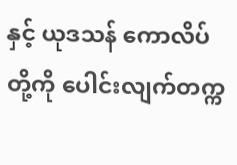နှင့် ယုဒသန် ကောလိပ်တို့ကို ပေါင်းလျက်တက္က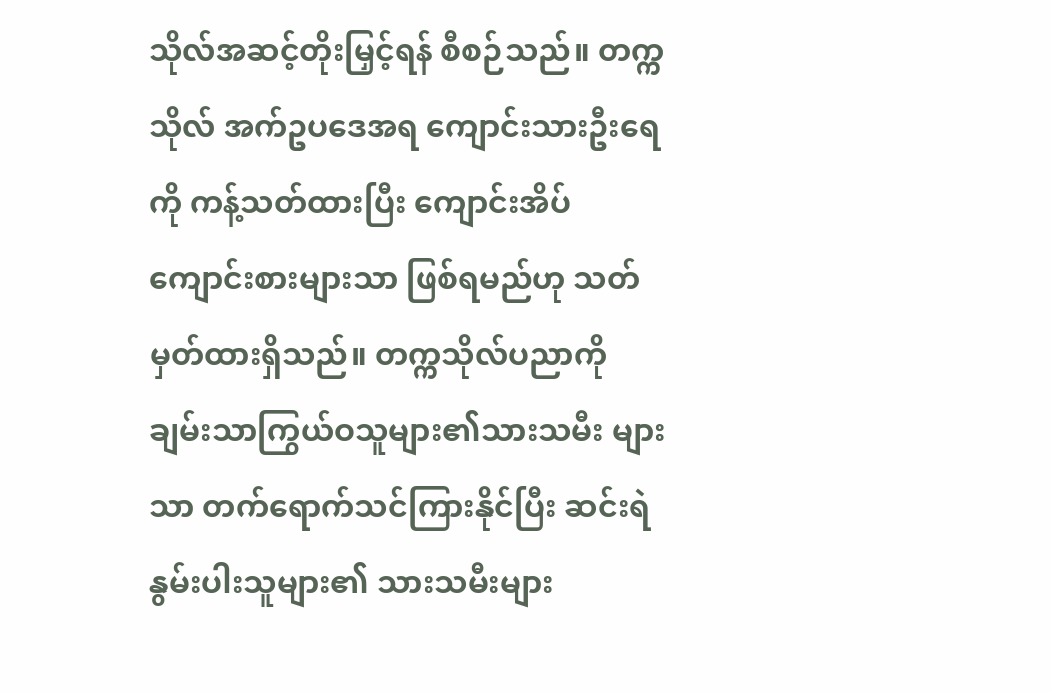သိုလ်အဆင့်တိုးမြှင့်ရန် စီစဉ်သည်။ တက္ကသိုလ် အက်ဥပဒေအရ ကျောင်းသားဦးရေကို ကန့်သတ်ထားပြီး ကျောင်းအိပ်ကျောင်းစားများသာ ဖြစ်ရမည်ဟု သတ်မှတ်ထားရှိသည်။ တက္ကသိုလ်ပညာကို ချမ်းသာကြွယ်ဝသူများ၏သားသမီး များသာ တက်ရောက်သင်ကြားနိုင်ပြီး ဆင်းရဲ နွမ်းပါးသူများ၏ သားသမီးများ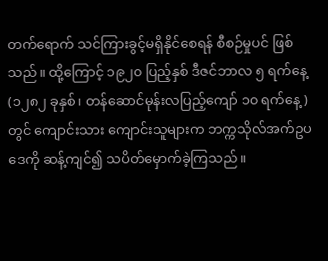တက်ရောက် သင်ကြားခွင့်မရှိနိုင်စေရန် စီစဉ်မှုပင် ဖြစ်သည်။ ထို့ကြောင့် ၁၉၂၀ ပြည့်နှစ် ဒီဇင်ဘာလ ၅ ရက်နေ့ (၁၂၈၂ ခုနှစ်၊ တန်ဆောင်မုန်းလပြည့်ကျော် ၁၀ ရက်နေ့)တွင် ကျောင်းသား ကျောင်းသူများက ဘက္ကသိုလ်အက်ဥပဒေကို ဆန့်ကျင်၍ သပိတ်မှောက်ခဲ့ကြသည်။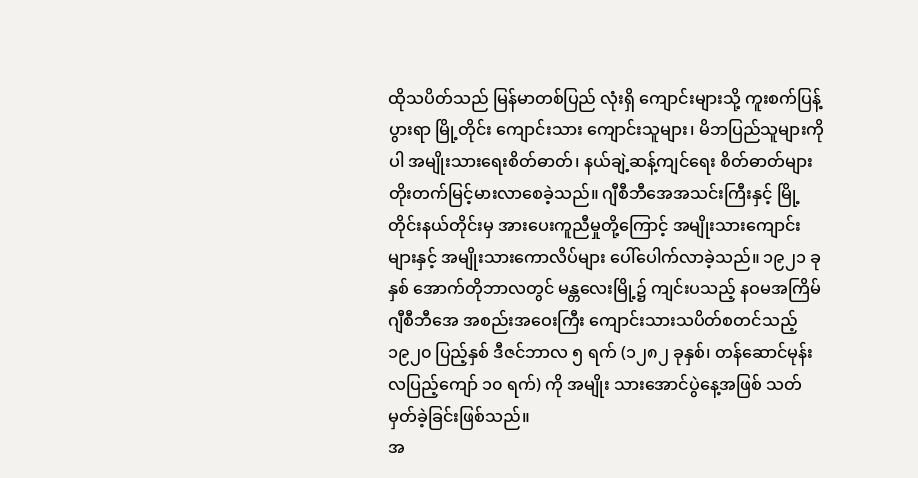ထိုသပိတ်သည် မြန်မာတစ်ပြည် လုံးရှိ ကျောင်းများသို့ ကူးစက်ပြန့်ပွားရာ မြို့တိုင်း ကျောင်းသား ကျောင်းသူများ၊ မိဘပြည်သူများကိုပါ အမျိုးသားရေးစိတ်ဓာတ်၊ နယ်ချဲ့ဆန့်ကျင်ရေး စိတ်ဓာတ်များ တိုးတက်မြင့်မားလာစေခဲ့သည်။ ဂျီစီဘီအေအသင်းကြီးနှင့် မြို့တိုင်းနယ်တိုင်းမှ အားပေးကူညီမှုတို့ကြောင့် အမျိုးသားကျောင်းများနှင့် အမျိုးသားကောလိပ်များ ပေါ်ပေါက်လာခဲ့သည်။ ၁၉၂၁ ခုနှစ် အောက်တိုဘာလတွင် မန္တလေးမြို့၌ ကျင်းပသည့် နဝမအကြိမ်ဂျီစီဘီအေ အစည်းအဝေးကြီး ကျောင်းသားသပိတ်စတင်သည့် ၁၉၂၀ ပြည့်နှစ် ဒီဇင်ဘာလ ၅ ရက် (၁၂၈၂ ခုနှစ်၊ တန်ဆောင်မုန်းလပြည့်ကျော် ၁၀ ရက်) ကို အမျိုး သားအောင်ပွဲနေ့အဖြစ် သတ်မှတ်ခဲ့ခြင်းဖြစ်သည်။
အ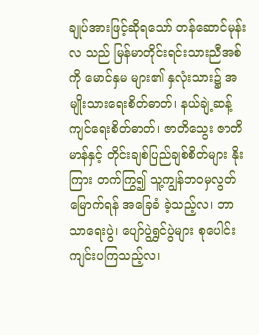ချုပ်အားဖြင့်ဆိုရသော် တန်ဆောင်မုန်းလ သည် မြန်မာတိုင်းရင်းသားညီအစ်ကို မောင်နှမ များ၏ နှလုံးသား၌ အမျိုးသားရေးစိတ်ဓာတ်၊ နယ်ချဲ့ဆန့်ကျင်ရေးစိတ်ဓာတ်၊ ဇာတိသွေး ဇာတိ မာန်နှင့် တိုင်းချစ်ပြည်ချစ်စိတ်များ နိုးကြား တက်ကြွ၍ သူ့ကျွန်ဘဝမှလွတ်မြောက်ရန် အခြေခံ ခဲ့သည့်လ၊ ဘာသာရေးပွဲ၊ ပျော်ပွဲရွှင်ပွဲများ စုပေါင်း ကျင်းပကြသည့်လ၊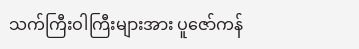သက်ကြီးဝါကြီးများအား ပူဇော်ကန်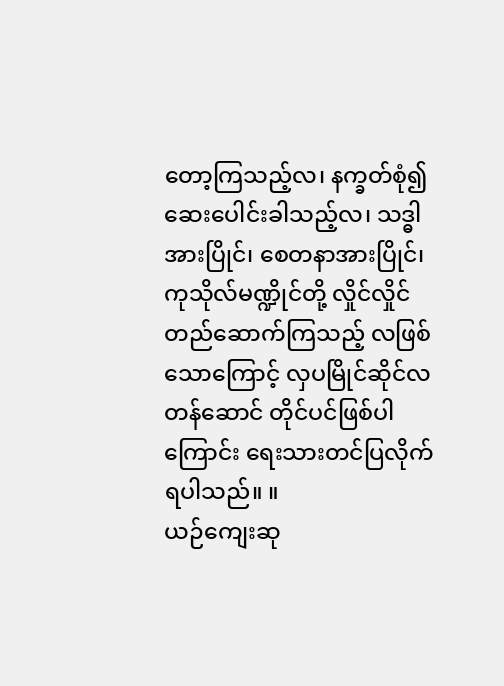တော့ကြသည့်လ၊ နက္ခတ်စုံ၍ ဆေးပေါင်းခါသည့်လ၊ သဒ္ဓါအားပြိုင်၊ စေတနာအားပြိုင်၊ ကုသိုလ်မဏ္ဍိုင်တို့ လှိုင်လှိုင်တည်ဆောက်ကြသည့် လဖြစ်သောကြောင့် လှပမြိုင်ဆိုင်လတန်ဆောင် တိုင်ပင်ဖြစ်ပါကြောင်း ရေးသားတင်ပြလိုက်ရပါသည်။ ။
ယဉ်ကျေးဆု